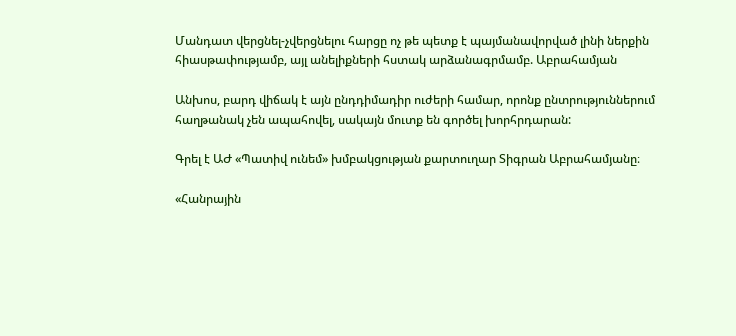Մանդատ վերցնել-չվերցնելու հարցը ոչ թե պետք է պայմանավորված լինի ներքին հիասթափությամբ, այլ անելիքների հստակ արձանագրմամբ. Աբրահամյան

Անխոս, բարդ վիճակ է այն ընդդիմադիր ուժերի համար, որոնք ընտրություններում հաղթանակ չեն ապահովել, սակայն մուտք են գործել խորհրդարան:

Գրել է ԱԺ «Պատիվ ունեմ» խմբակցության քարտուղար Տիգրան Աբրահամյանը։

«Հանրային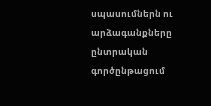սպասումներն ու արձագանքները ընտրական գործընթացում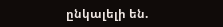ընկալելի են.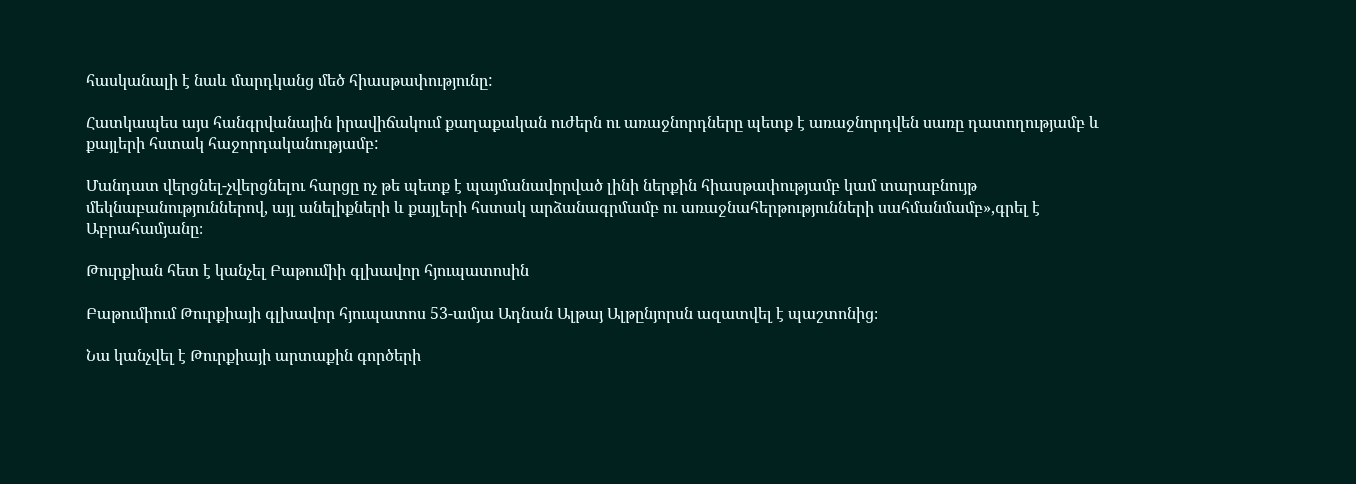հասկանալի է նաև մարդկանց մեծ հիասթափությունը:

Հատկապես այս հանգրվանային իրավիճակում քաղաքական ուժերն ու առաջնորդները պետք է առաջնորդվեն սառը դատողությամբ և քայլերի հստակ հաջորդականությամբ:

Մանդատ վերցնել-չվերցնելու հարցը ոչ թե պետք է պայմանավորված լինի ներքին հիասթափությամբ կամ տարաբնույթ մեկնաբանություններով, այլ անելիքների և քայլերի հստակ արձանագրմամբ ու առաջնահերթությունների սահմանմամբ»,գրել է Աբրահամյանը։

Թուրքիան հետ է կանչել Բաթումիի գլխավոր հյուպատոսին

Բաթումիում Թուրքիայի գլխավոր հյուպատոս 53-ամյա Ադնան Ալթայ Ալթընյորսն ազատվել է պաշտոնից։

Նա կանչվել է Թուրքիայի արտաքին գործերի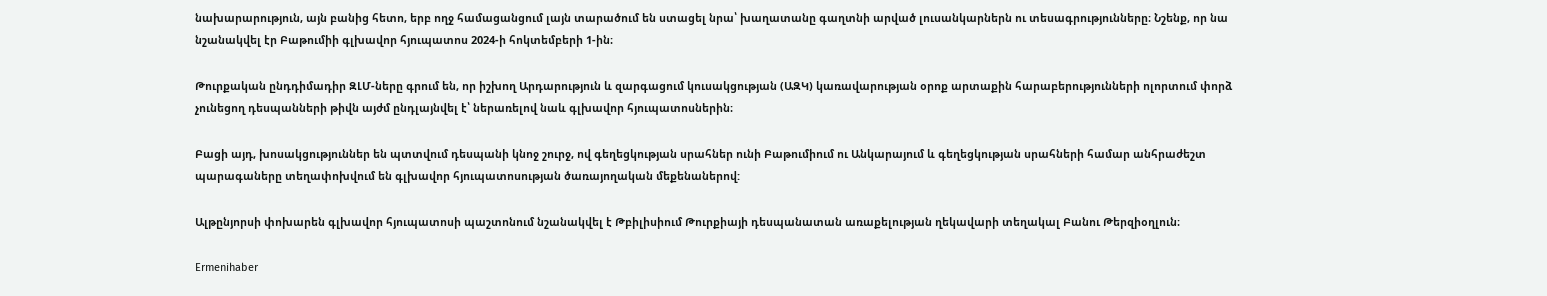նախարարություն, այն բանից հետո, երբ ողջ համացանցում լայն տարածում են ստացել նրա՝ խաղատանը գաղտնի արված լուսանկարներն ու տեսագրությունները։ Նշենք, որ նա նշանակվել էր Բաթումիի գլխավոր հյուպատոս 2024-ի հոկտեմբերի 1-ին։

Թուրքական ընդդիմադիր ԶԼՄ-ները գրում են, որ իշխող Արդարություն և զարգացում կուսակցության (ԱԶԿ) կառավարության օրոք արտաքին հարաբերությունների ոլորտում փորձ չունեցող դեսպանների թիվն այժմ ընդլայնվել է՝ ներառելով նաև գլխավոր հյուպատոսներին։

Բացի այդ, խոսակցություններ են պտտվում դեսպանի կնոջ շուրջ, ով գեղեցկության սրահներ ունի Բաթումիում ու Անկարայում և գեղեցկության սրահների համար անհրաժեշտ պարագաները տեղափոխվում են գլխավոր հյուպատոսության ծառայողական մեքենաներով:

Ալթընյորսի փոխարեն գլխավոր հյուպատոսի պաշտոնում նշանակվել է Թբիլիսիում Թուրքիայի դեսպանատան առաքելության ղեկավարի տեղակալ Բանու Թերզիօղլուն։

Ermenihaber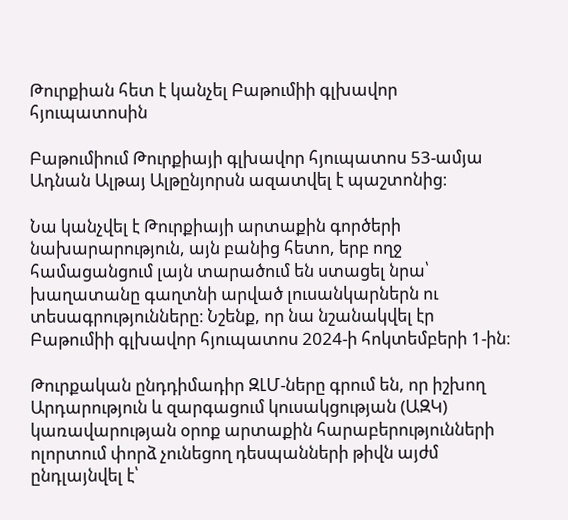Թուրքիան հետ է կանչել Բաթումիի գլխավոր հյուպատոսին

Բաթումիում Թուրքիայի գլխավոր հյուպատոս 53-ամյա Ադնան Ալթայ Ալթընյորսն ազատվել է պաշտոնից։

Նա կանչվել է Թուրքիայի արտաքին գործերի նախարարություն, այն բանից հետո, երբ ողջ համացանցում լայն տարածում են ստացել նրա՝ խաղատանը գաղտնի արված լուսանկարներն ու տեսագրությունները։ Նշենք, որ նա նշանակվել էր Բաթումիի գլխավոր հյուպատոս 2024-ի հոկտեմբերի 1-ին։

Թուրքական ընդդիմադիր ԶԼՄ-ները գրում են, որ իշխող Արդարություն և զարգացում կուսակցության (ԱԶԿ) կառավարության օրոք արտաքին հարաբերությունների ոլորտում փորձ չունեցող դեսպանների թիվն այժմ ընդլայնվել է՝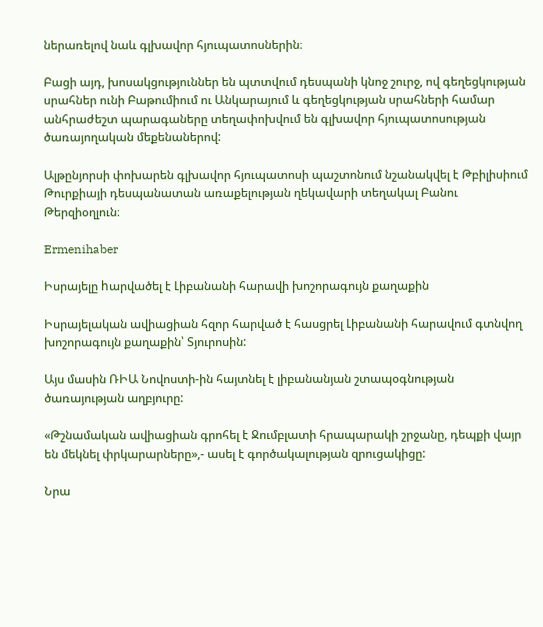ներառելով նաև գլխավոր հյուպատոսներին։

Բացի այդ, խոսակցություններ են պտտվում դեսպանի կնոջ շուրջ, ով գեղեցկության սրահներ ունի Բաթումիում ու Անկարայում և գեղեցկության սրահների համար անհրաժեշտ պարագաները տեղափոխվում են գլխավոր հյուպատոսության ծառայողական մեքենաներով:

Ալթընյորսի փոխարեն գլխավոր հյուպատոսի պաշտոնում նշանակվել է Թբիլիսիում Թուրքիայի դեսպանատան առաքելության ղեկավարի տեղակալ Բանու Թերզիօղլուն։

Ermenihaber

Իսրայելը hարվածել է Լիբանանի հարավի խոշորագույն քաղաքին

Իսրայելական ավիացիան հզոր հարված է հասցրել Լիբանանի հարավում գտնվող խոշորագույն քաղաքին՝ Տյուրոսին:

Այս մասին ՌԻԱ Նովոստի-ին հայտնել է լիբանանյան շտապօգնության ծառայության աղբյուրը:

«Թշնամական ավիացիան գրոհել է Ջումբլատի հրապարակի շրջանը, դեպքի վայր են մեկնել փրկարարները»,- ասել է գործակալության զրուցակիցը:

Նրա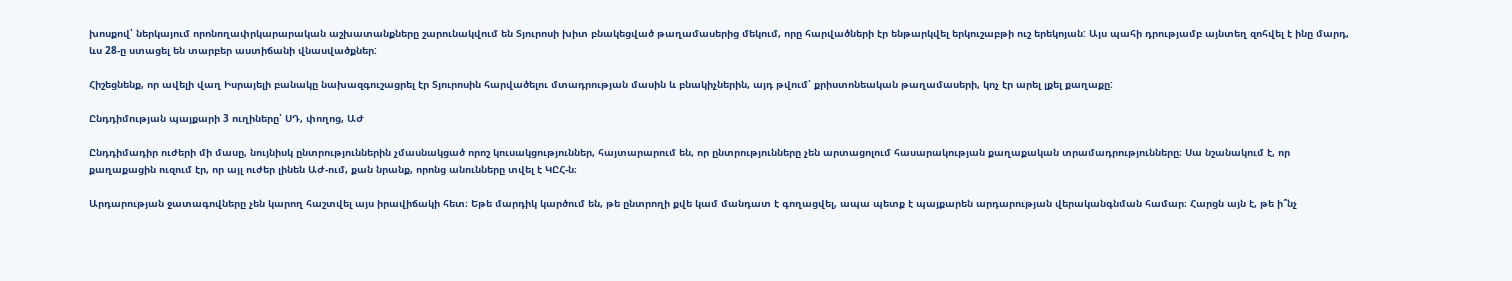խոսքով՝ ներկայում որոնողափրկարարական աշխատանքները շարունակվում են Տյուրոսի խիտ բնակեցված թաղամասերից մեկում, որը հարվածների էր ենթարկվել երկուշաբթի ուշ երեկոյան: Այս պահի դրությամբ այնտեղ զոհվել է ինը մարդ, ևս 28-ը ստացել են տարբեր աստիճանի վնասվածքներ:

Հիշեցնենք, որ ավելի վաղ Իսրայելի բանակը նախազգուշացրել էր Տյուրոսին հարվածելու մտադրության մասին և բնակիչներին, այդ թվում՝ քրիստոնեական թաղամասերի, կոչ էր արել լքել քաղաքը:

Ընդդիմության պայքարի 3 ուղիները՝ ՍԴ, փողոց, ԱԺ

Ընդդիմադիր ուժերի մի մասը, նույնիսկ ընտրություններին չմասնակցած որոշ կուսակցություններ, հայտարարում են, որ ընտրությունները չեն արտացոլում հասարակության քաղաքական տրամադրությունները։ Սա նշանակում է, որ քաղաքացին ուզում էր, որ այլ ուժեր լինեն ԱԺ-ում, քան նրանք, որոնց անունները տվել է ԿԸՀ-ն։

Արդարության ջատագովները չեն կարող հաշտվել այս իրավիճակի հետ։ Եթե մարդիկ կարծում են, թե ընտրողի քվե կամ մանդատ է գողացվել, ապա պետք է պայքարեն արդարության վերականգնման համար։ Հարցն այն է, թե ի՞նչ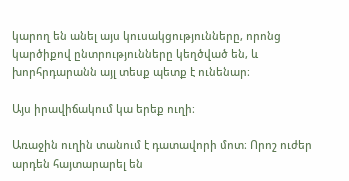կարող են անել այս կուսակցությունները, որոնց կարծիքով ընտրությունները կեղծված են, և խորհրդարանն այլ տեսք պետք է ունենար։

Այս իրավիճակում կա երեք ուղի։

Առաջին ուղին տանում է դատավորի մոտ։ Որոշ ուժեր արդեն հայտարարել են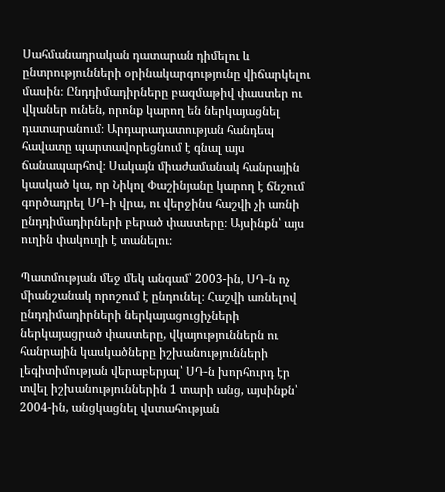Սահմանադրական դատարան դիմելու և ընտրությունների օրինակարգությունը վիճարկելու մասին։ Ընդդիմադիրները բազմաթիվ փաստեր ու վկաներ ունեն, որոնք կարող են ներկայացնել դատարանում։ Արդարադատության հանդեպ հավատը պարտավորեցնում է գնալ այս ճանապարհով։ Սակայն միաժամանակ հանրային կասկած կա, որ Նիկոլ Փաշինյանը կարող է ճնշում գործադրել ՍԴ-ի վրա, ու վերջինս հաշվի չի առնի ընդդիմադիրների բերած փաստերը։ Այսինքն՝ այս ուղին փակուղի է տանելու։

Պատմության մեջ մեկ անգամ՝ 2003-ին, ՍԴ-ն ոչ միանշանակ որոշում է ընդունել։ Հաշվի առնելով ընդդիմադիրների ներկայացուցիչների ներկայացրած փաստերը, վկայություններն ու հանրային կասկածները իշխանությունների լեգիտիմության վերաբերյալ՝ ՍԴ-ն խորհուրդ էր տվել իշխանություններին 1 տարի անց, այսինքն՝ 2004-ին, անցկացնել վստահության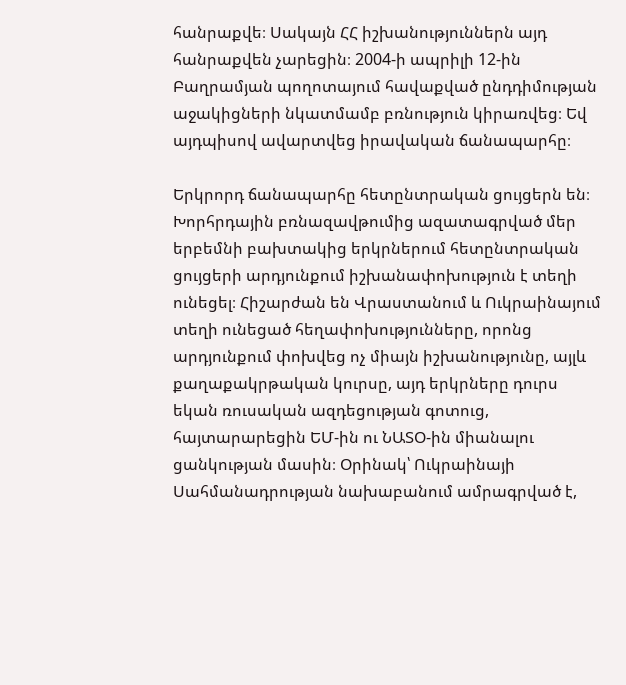հանրաքվե։ Սակայն ՀՀ իշխանություններն այդ հանրաքվեն չարեցին։ 2004-ի ապրիլի 12-ին Բաղրամյան պողոտայում հավաքված ընդդիմության աջակիցների նկատմամբ բռնություն կիրառվեց։ Եվ այդպիսով ավարտվեց իրավական ճանապարհը։

Երկրորդ ճանապարհը հետընտրական ցույցերն են։ Խորհրդային բռնազավթումից ազատագրված մեր երբեմնի բախտակից երկրներում հետընտրական ցույցերի արդյունքում իշխանափոխություն է տեղի ունեցել։ Հիշարժան են Վրաստանում և Ուկրաինայում տեղի ունեցած հեղափոխությունները, որոնց արդյունքում փոխվեց ոչ միայն իշխանությունը, այլև քաղաքակրթական կուրսը, այդ երկրները դուրս եկան ռուսական ազդեցության գոտուց, հայտարարեցին ԵՄ-ին ու ՆԱՏՕ-ին միանալու ցանկության մասին։ Օրինակ՝ Ուկրաինայի Սահմանադրության նախաբանում ամրագրված է,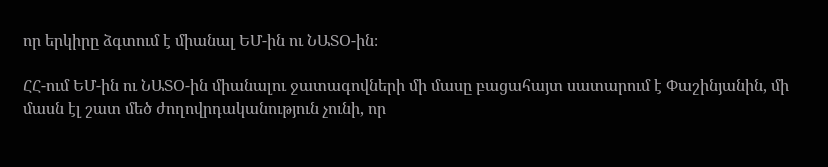որ երկիրը ձգտում է միանալ ԵՄ-ին ու ՆԱՏՕ-ին։

ՀՀ-ում ԵՄ-ին ու ՆԱՏՕ-ին միանալու ջատագովների մի մասը բացահայտ սատարում է Փաշինյանին, մի մասն էլ շատ մեծ ժողովրդականություն չունի, որ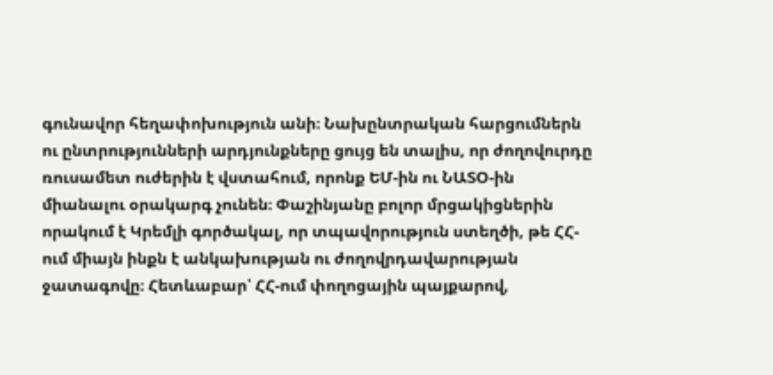գունավոր հեղափոխություն անի։ Նախընտրական հարցումներն ու ընտրությունների արդյունքները ցույց են տալիս, որ ժողովուրդը ռուսամետ ուժերին է վստահում, որոնք ԵՄ-ին ու ՆԱՏՕ-ին միանալու օրակարգ չունեն։ Փաշինյանը բոլոր մրցակիցներին որակում է Կրեմլի գործակալ, որ տպավորություն ստեղծի, թե ՀՀ-ում միայն ինքն է անկախության ու ժողովրդավարության ջատագովը։ Հետևաբար՝ ՀՀ-ում փողոցային պայքարով,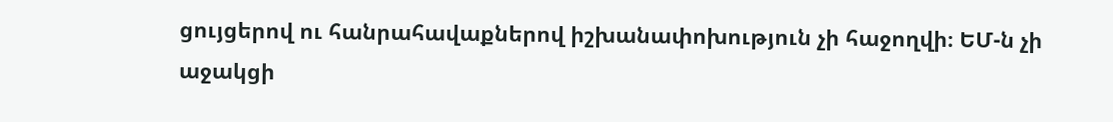ցույցերով ու հանրահավաքներով իշխանափոխություն չի հաջողվի։ ԵՄ-ն չի աջակցի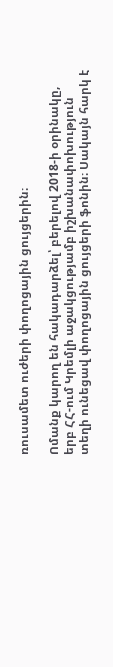ռուսամետ ուժերի փողոցային ցույցերին։

Ոմանք կարող են հակադարձել՝ բերելով 2018-ի օրինակը, երբ ՀՀ-ում Կրեմլի աջակցությամբ իշխանափոխություն տեղի ունեցավ փողոցային ցույցերի ֆոնին։ Սակայն հարկ է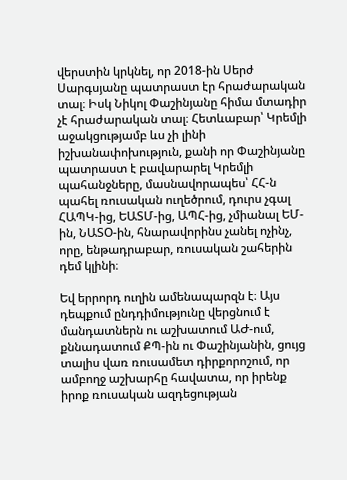վերստին կրկնել, որ 2018-ին Սերժ Սարգսյանը պատրաստ էր հրաժարական տալ։ Իսկ Նիկոլ Փաշինյանը հիմա մտադիր չէ հրաժարական տալ։ Հետևաբար՝ Կրեմլի աջակցությամբ ևս չի լինի իշխանափոխություն, քանի որ Փաշինյանը պատրաստ է բավարարել Կրեմլի պահանջները, մասնավորապես՝ ՀՀ-ն պահել ռուսական ուղեծրում, դուրս չգալ ՀԱՊԿ-ից, ԵԱՏՄ-ից, ԱՊՀ-ից, չմիանալ ԵՄ-ին, ՆԱՏՕ-ին, հնարավորինս չանել ոչինչ, որը, ենթադրաբար, ռուսական շահերին դեմ կլինի։

Եվ երրորդ ուղին ամենապարզն է։ Այս դեպքում ընդդիմությունը վերցնում է մանդատներն ու աշխատում ԱԺ-ում, քննադատում ՔՊ-ին ու Փաշինյանին, ցույց տալիս վառ ռուսամետ դիրքորոշում, որ ամբողջ աշխարհը հավատա, որ իրենք իրոք ռուսական ազդեցության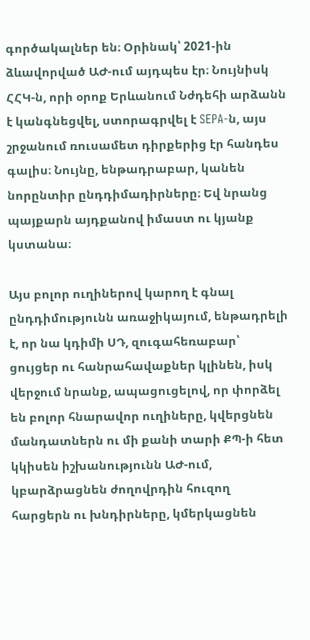գործակալներ են։ Օրինակ՝ 2021-ին ձևավորված ԱԺ-ում այդպես էր։ Նույնիսկ ՀՀԿ-ն, որի օրոք Երևանում Նժդեհի արձանն է կանգնեցվել, ստորագրվել է SEPA-ն, այս շրջանում ռուսամետ դիրքերից էր հանդես գալիս։ Նույնը, ենթադրաբար, կանեն նորընտիր ընդդիմադիրները։ Եվ նրանց պայքարն այդքանով իմաստ ու կյանք կստանա։

Այս բոլոր ուղիներով կարող է գնալ ընդդիմությունն առաջիկայում, ենթադրելի է, որ նա կդիմի ՍԴ, զուգահեռաբար՝ ցույցեր ու հանրահավաքներ կլինեն, իսկ վերջում նրանք, ապացուցելով, որ փորձել են բոլոր հնարավոր ուղիները, կվերցնեն մանդատներն ու մի քանի տարի ՔՊ-ի հետ կկիսեն իշխանությունն ԱԺ-ում, կբարձրացնեն ժողովրդին հուզող հարցերն ու խնդիրները, կմերկացնեն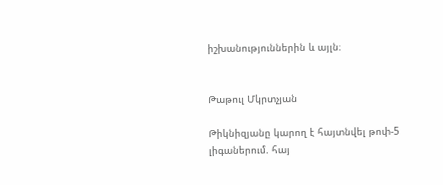իշխանություններին և այլն։


Թաթուլ Մկրտչյան

Թիկնիզյանը կարող է հայտնվել թոփ-5 լիգաներում. հայ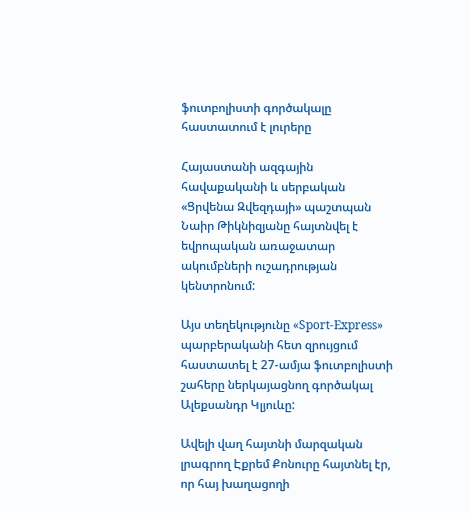ֆուտբոլիստի գործակալը հաստատում է լուրերը

Հայաստանի ազգային հավաքականի և սերբական «Ցրվենա Զվեզդայի» պաշտպան Նաիր Թիկնիզյանը հայտնվել է եվրոպական առաջատար ակումբների ուշադրության կենտրոնում:

Այս տեղեկությունը «Sport-Express» պարբերականի հետ զրույցում հաստատել է 27-ամյա ֆուտբոլիստի շահերը ներկայացնող գործակալ Ալեքսանդր Կլյուևը:

Ավելի վաղ հայտնի մարզական լրագրող Էքրեմ Քոնուրը հայտնել էր, որ հայ խաղացողի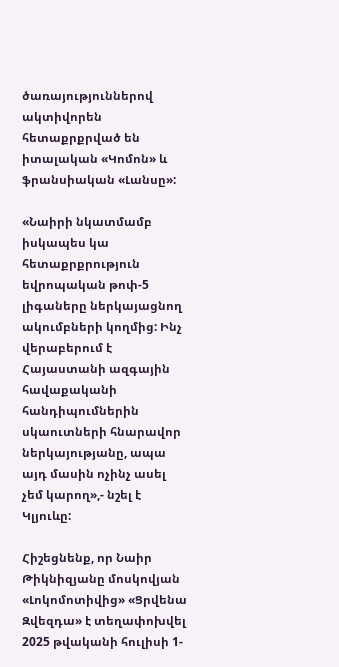ծառայություններով ակտիվորեն հետաքրքրված են իտալական «Կոմոն» և ֆրանսիական «Լանսը»:

«Նաիրի նկատմամբ իսկապես կա հետաքրքրություն եվրոպական թոփ-5 լիգաները ներկայացնող ակումբների կողմից: Ինչ վերաբերում է Հայաստանի ազգային հավաքականի հանդիպումներին սկաուտների հնարավոր ներկայությանը, ապա այդ մասին ոչինչ ասել չեմ կարող»,- նշել է Կլյուևը:

Հիշեցնենք, որ Նաիր Թիկնիզյանը մոսկովյան «Լոկոմոտիվից» «Ցրվենա Զվեզդա» է տեղափոխվել 2025 թվականի հուլիսի 1-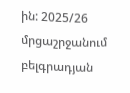ին: 2025/26 մրցաշրջանում բելգրադյան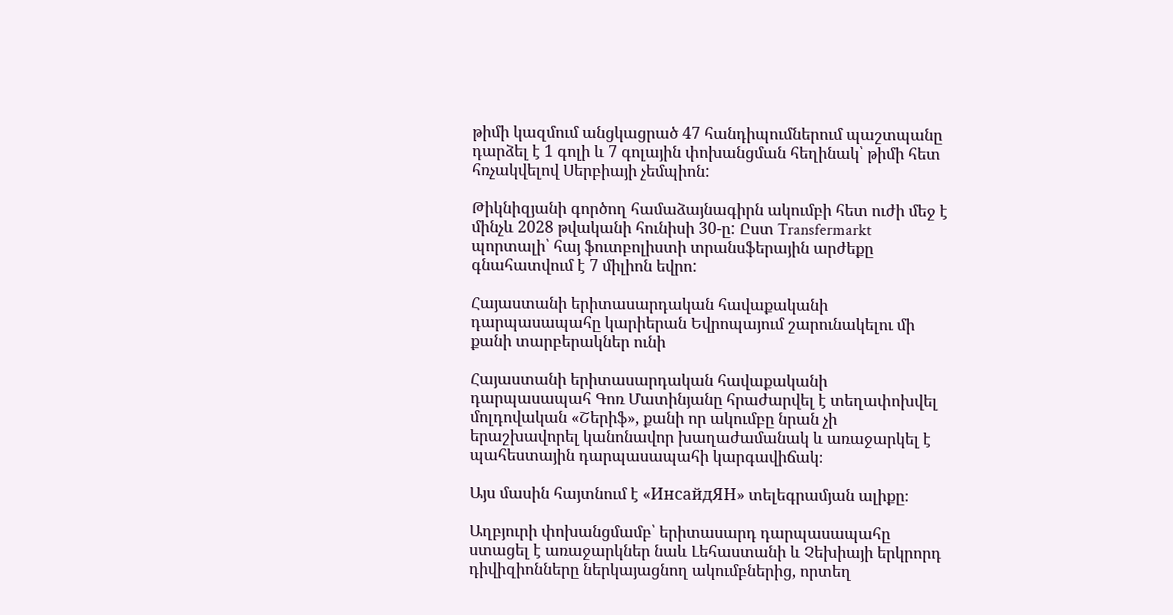թիմի կազմում անցկացրած 47 հանդիպումներում պաշտպանը դարձել է 1 գոլի և 7 գոլային փոխանցման հեղինակ՝ թիմի հետ հռչակվելով Սերբիայի չեմպիոն:

Թիկնիզյանի գործող համաձայնագիրն ակումբի հետ ուժի մեջ է մինչև 2028 թվականի հունիսի 30-ը: Ըստ Transfermarkt պորտալի՝ հայ ֆուտբոլիստի տրանսֆերային արժեքը գնահատվում է 7 միլիոն եվրո:

Հայաստանի երիտասարդական հավաքականի դարպասապահը կարիերան Եվրոպայում շարունակելու մի քանի տարբերակներ ունի

Հայաստանի երիտասարդական հավաքականի դարպասապահ Գոռ Մատինյանը հրաժարվել է տեղափոխվել մոլդովական «Շերիֆ», քանի որ ակումբը նրան չի երաշխավորել կանոնավոր խաղաժամանակ և առաջարկել է պահեստային դարպասապահի կարգավիճակ։

Այս մասին հայտնում է «ИнсайдЯН» տելեգրամյան ալիքը։

Աղբյուրի փոխանցմամբ՝ երիտասարդ դարպասապահը ստացել է առաջարկներ նաև Լեհաստանի և Չեխիայի երկրորդ դիվիզիոնները ներկայացնող ակումբներից, որտեղ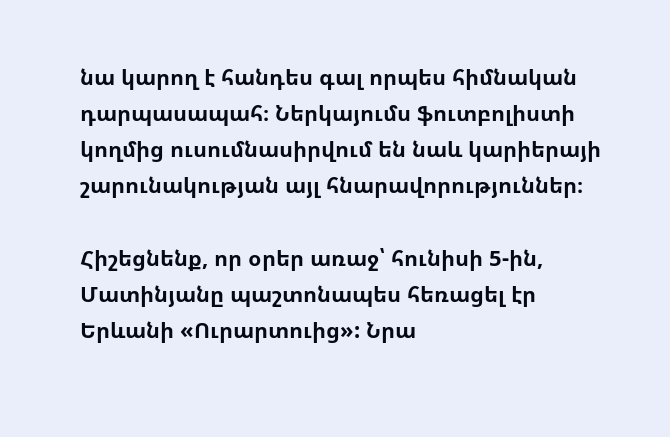նա կարող է հանդես գալ որպես հիմնական դարպասապահ։ Ներկայումս ֆուտբոլիստի կողմից ուսումնասիրվում են նաև կարիերայի շարունակության այլ հնարավորություններ։

Հիշեցնենք, որ օրեր առաջ՝ հունիսի 5-ին, Մատինյանը պաշտոնապես հեռացել էր Երևանի «Ուրարտուից»: Նրա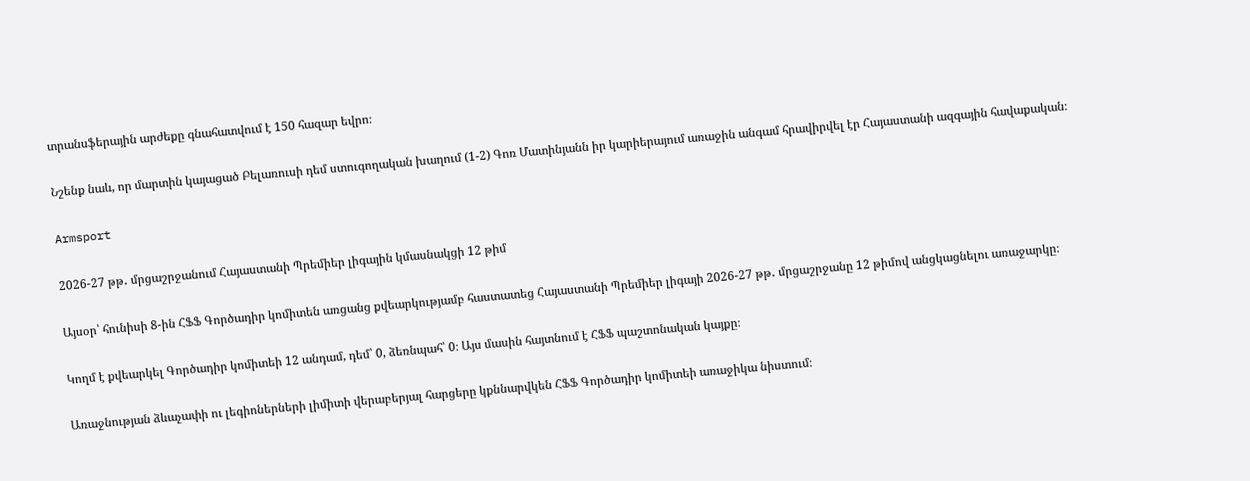տրանսֆերային արժեքը գնահատվում է 150 հազար եվրո։

Նշենք նաև, որ մարտին կայացած Բելառուսի դեմ ստուգողական խաղում (1-2) Գոռ Մատինյանն իր կարիերայում առաջին անգամ հրավիրվել էր Հայաստանի ազգային հավաքական։

Armsport

2026-27 թթ․ մրցաշրջանում Հայաստանի Պրեմիեր լիգային կմասնակցի 12 թիմ

Այսօր՝ հունիսի 8-ին ՀՖՖ Գործադիր կոմիտեն առցանց քվեարկությամբ հաստատեց Հայաստանի Պրեմիեր լիգայի 2026-27 թթ․ մրցաշրջանը 12 թիմով անցկացնելու առաջարկը։

Կողմ է քվեարկել Գործադիր կոմիտեի 12 անդամ, դեմ՝ 0, ձեռնպահ՝ 0։ Այս մասին հայտնում է ՀՖՖ պաշտոնական կայքը։

Առաջնության ձևաչափի ու լեգիոներների լիմիտի վերաբերյալ հարցերը կքննարվկեն ՀՖՖ Գործադիր կոմիտեի առաջիկա նիստում։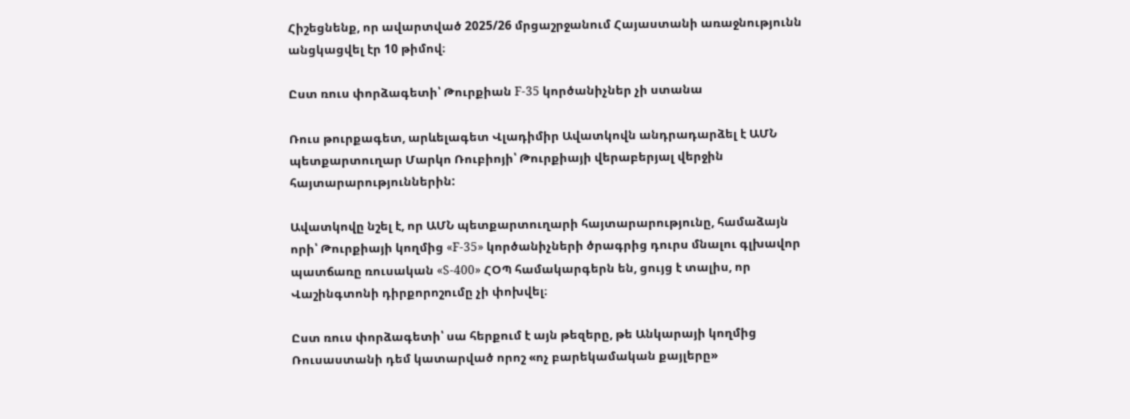Հիշեցնենք, որ ավարտված 2025/26 մրցաշրջանում Հայաստանի առաջնությունն անցկացվել էր 10 թիմով։

Ըստ ռուս փորձագետի՝ Թուրքիան F-35 կործանիչներ չի ստանա

Ռուս թուրքագետ, արևելագետ Վլադիմիր Ավատկովն անդրադարձել է ԱՄՆ պետքարտուղար Մարկո Ռուբիոյի՝ Թուրքիայի վերաբերյալ վերջին հայտարարություններին:

Ավատկովը նշել է, որ ԱՄՆ պետքարտուղարի հայտարարությունը, համաձայն որի՝ Թուրքիայի կողմից «F-35» կործանիչների ծրագրից դուրս մնալու գլխավոր պատճառը ռուսական «S-400» ՀՕՊ համակարգերն են, ցույց է տալիս, որ Վաշինգտոնի դիրքորոշումը չի փոխվել։

Ըստ ռուս փորձագետի՝ սա հերքում է այն թեզերը, թե Անկարայի կողմից Ռուսաստանի դեմ կատարված որոշ «ոչ բարեկամական քայլերը»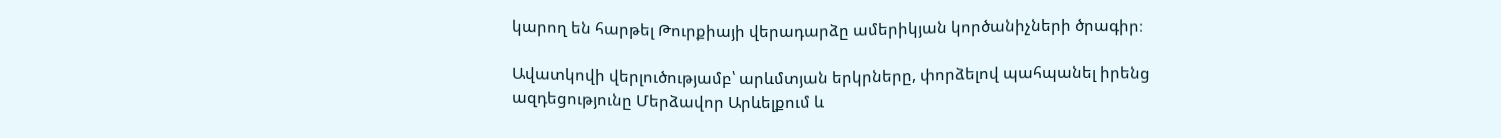կարող են հարթել Թուրքիայի վերադարձը ամերիկյան կործանիչների ծրագիր։

Ավատկովի վերլուծությամբ՝ արևմտյան երկրները, փորձելով պահպանել իրենց ազդեցությունը Մերձավոր Արևելքում և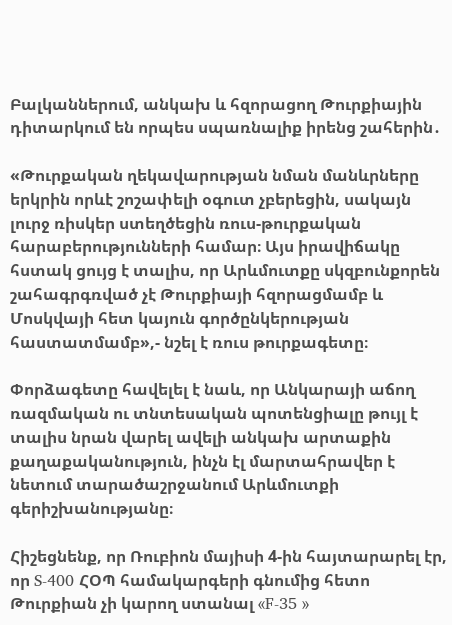Բալկաններում, անկախ և հզորացող Թուրքիային դիտարկում են որպես սպառնալիք իրենց շահերին․

«Թուրքական ղեկավարության նման մանևրները երկրին որևէ շոշափելի օգուտ չբերեցին, սակայն լուրջ ռիսկեր ստեղծեցին ռուս-թուրքական հարաբերությունների համար։ Այս իրավիճակը հստակ ցույց է տալիս, որ Արևմուտքը սկզբունքորեն շահագրգռված չէ Թուրքիայի հզորացմամբ և Մոսկվայի հետ կայուն գործընկերության հաստատմամբ»,- նշել է ռուս թուրքագետը։

Փորձագետը հավելել է նաև, որ Անկարայի աճող ռազմական ու տնտեսական պոտենցիալը թույլ է տալիս նրան վարել ավելի անկախ արտաքին քաղաքականություն, ինչն էլ մարտահրավեր է նետում տարածաշրջանում Արևմուտքի գերիշխանությանը։

Հիշեցնենք, որ Ռուբիոն մայիսի 4-ին հայտարարել էր, որ S-400 ՀՕՊ համակարգերի գնումից հետո Թուրքիան չի կարող ստանալ «F-35 »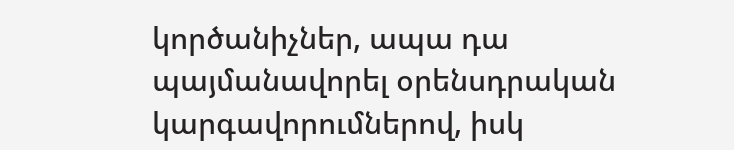կործանիչներ, ապա դա պայմանավորել օրենսդրական կարգավորումներով, իսկ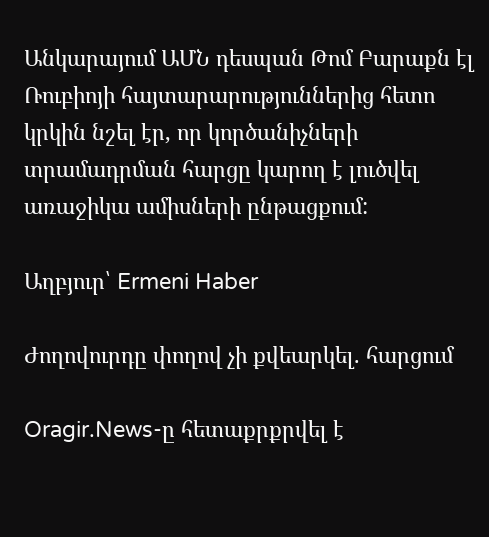Անկարայում ԱՄՆ դեսպան Թոմ Բարաքն էլ Ռուբիոյի հայտարարություններից հետո կրկին նշել էր, որ կործանիչների տրամադրման հարցը կարող է լուծվել առաջիկա ամիսների ընթացքում:

Աղբյուր՝ Ermeni Haber

Ժողովուրդը փողով չի քվեարկել. հարցում

Oragir.News-ը հետաքրքրվել է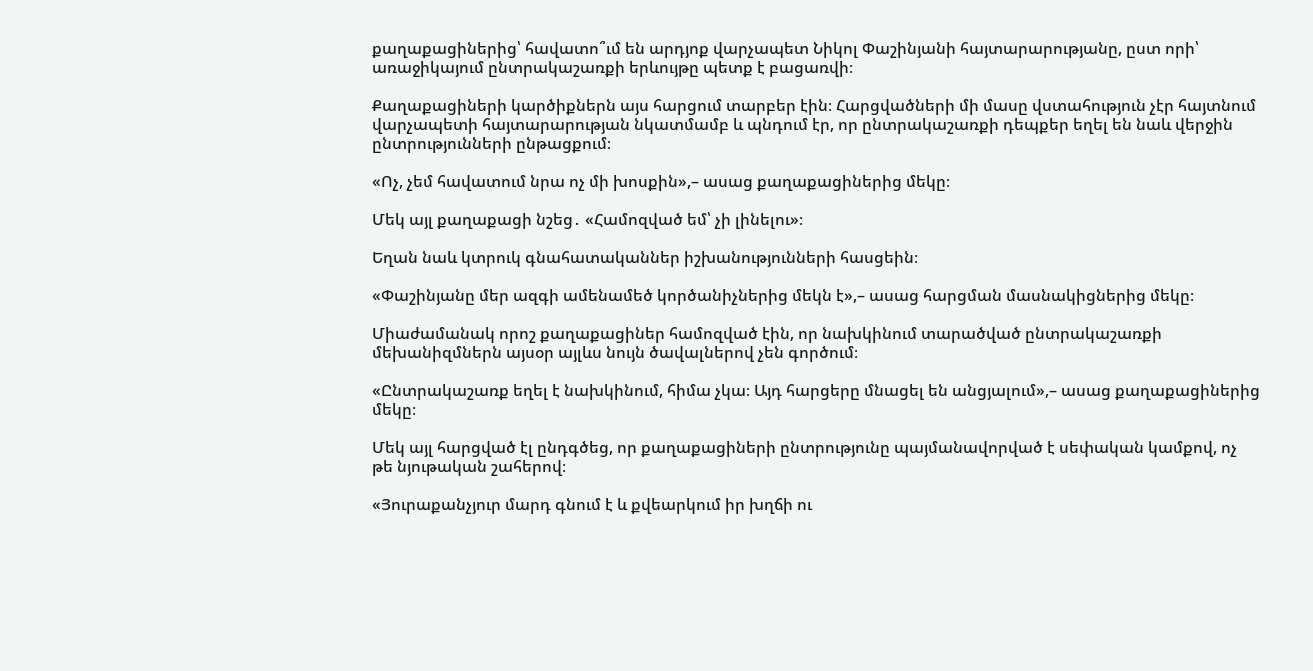քաղաքացիներից՝ հավատո՞ւմ են արդյոք վարչապետ Նիկոլ Փաշինյանի հայտարարությանը, ըստ որի՝ առաջիկայում ընտրակաշառքի երևույթը պետք է բացառվի։

Քաղաքացիների կարծիքներն այս հարցում տարբեր էին։ Հարցվածների մի մասը վստահություն չէր հայտնում վարչապետի հայտարարության նկատմամբ և պնդում էր, որ ընտրակաշառքի դեպքեր եղել են նաև վերջին ընտրությունների ընթացքում։

«Ոչ, չեմ հավատում նրա ոչ մի խոսքին»,– ասաց քաղաքացիներից մեկը։

Մեկ այլ քաղաքացի նշեց․ «Համոզված եմ՝ չի լինելու»։

Եղան նաև կտրուկ գնահատականներ իշխանությունների հասցեին։

«Փաշինյանը մեր ազգի ամենամեծ կործանիչներից մեկն է»,– ասաց հարցման մասնակիցներից մեկը։

Միաժամանակ որոշ քաղաքացիներ համոզված էին, որ նախկինում տարածված ընտրակաշառքի մեխանիզմներն այսօր այլևս նույն ծավալներով չեն գործում։

«Ընտրակաշառք եղել է նախկինում, հիմա չկա։ Այդ հարցերը մնացել են անցյալում»,– ասաց քաղաքացիներից մեկը։

Մեկ այլ հարցված էլ ընդգծեց, որ քաղաքացիների ընտրությունը պայմանավորված է սեփական կամքով, ոչ թե նյութական շահերով։

«Յուրաքանչյուր մարդ գնում է և քվեարկում իր խղճի ու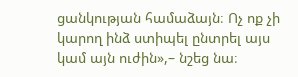ցանկության համաձայն։ Ոչ ոք չի կարող ինձ ստիպել ընտրել այս կամ այն ուժին»,– նշեց նա։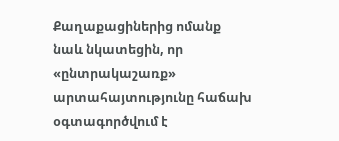Քաղաքացիներից ոմանք նաև նկատեցին, որ «ընտրակաշառք» արտահայտությունը հաճախ օգտագործվում է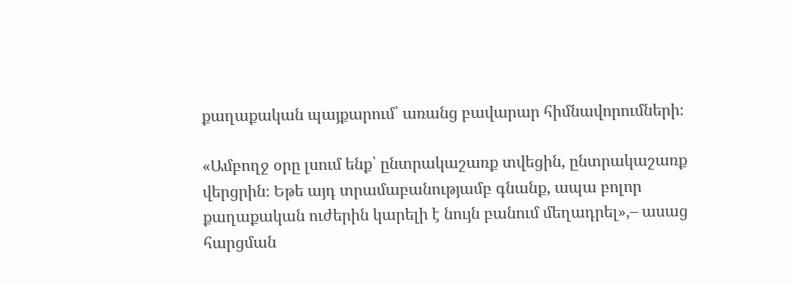քաղաքական պայքարում՝ առանց բավարար հիմնավորումների։

«Ամբողջ օրը լսում ենք՝ ընտրակաշառք տվեցին, ընտրակաշառք վերցրին։ Եթե այդ տրամաբանությամբ գնանք, ապա բոլոր քաղաքական ուժերին կարելի է նույն բանում մեղադրել»,– ասաց հարցման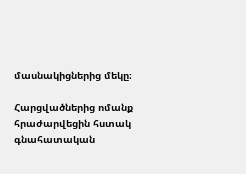մասնակիցներից մեկը։

Հարցվածներից ոմանք հրաժարվեցին հստակ գնահատական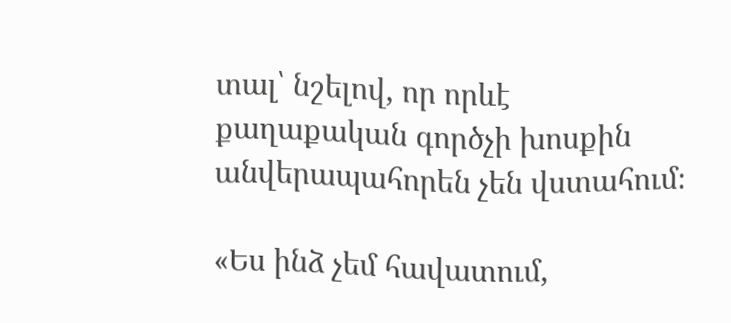տալ՝ նշելով, որ որևէ քաղաքական գործչի խոսքին անվերապահորեն չեն վստահում։

«Ես ինձ չեմ հավատում,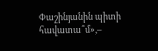Փաշինյանին պիտի հավատա՞մ»,–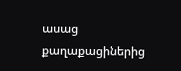ասաց քաղաքացիներից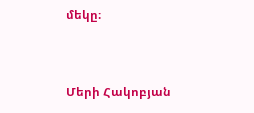մեկը։


Մերի Հակոբյան